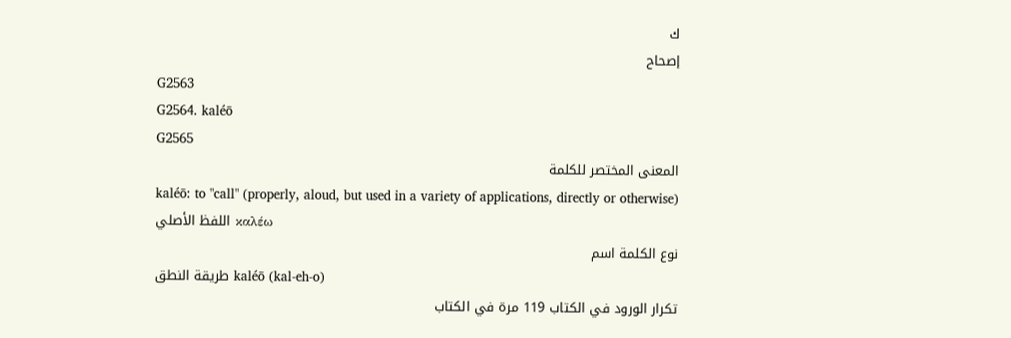ك
إصحاح
G2563
G2564. kaléō
G2565
المعنى المختصر للكلمة
kaléō: to "call" (properly, aloud, but used in a variety of applications, directly or otherwise)
اللفظ الأصلي καλέω
نوع الكلمة اسم
طريقة النطق kaléō (kal-eh-o)
تكرار الورود في الكتاب 119 مرة في الكتاب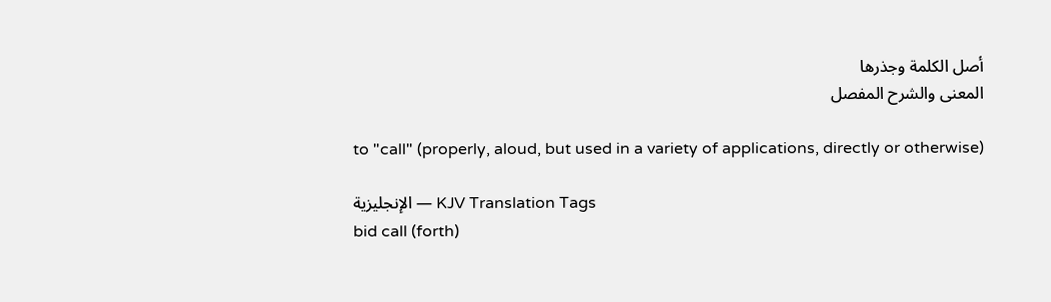أصل الكلمة وجذرها
المعنى والشرح المفصل

to "call" (properly, aloud, but used in a variety of applications, directly or otherwise)

الإنجليزية — KJV Translation Tags
bid call (forth)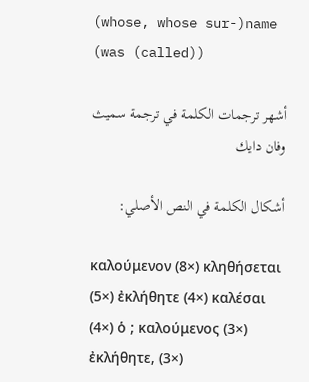(whose, whose sur-)name (was (called))

أشهر ترجمات الكلمة في ترجمة سميث وفان دايك

أشكال الكلمة في النص الأصلي:

καλούμενον (8×) κληθήσεται (5×) ἐκλήθητε (4×) καλέσαι (4×) ὁ ; καλούμενος (3×) ἐκλήθητε, (3×)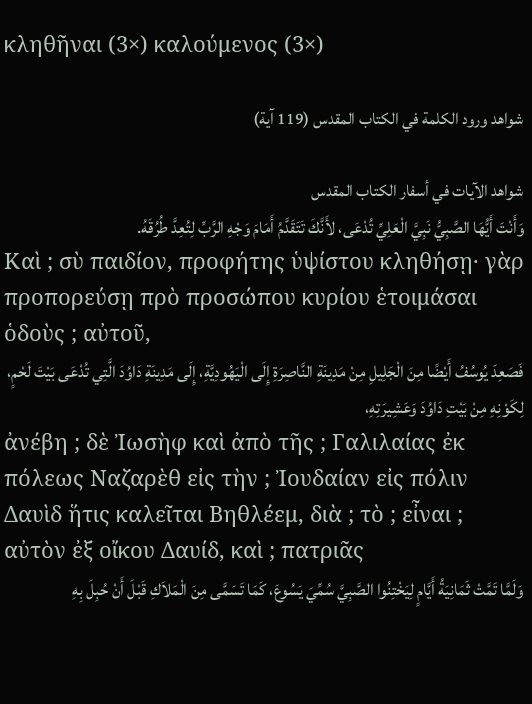κληθῆναι (3×) καλούμενος (3×)

شواهد ورود الكلمة في الكتاب المقدس (119 آية)

شواهد الآيات في أسفار الكتاب المقدس
وَأَنْتَ أَيُّهَا الصَّبِيُّ نَبِيَّ الْعَلِيِّ تُدْعَى، لأَنَّكَ تَتَقَدَّمُ أَمَامَ وَجْهِ الرَّبِّ لِتُعِدَّ طُرُقَهُ.
Καὶ ; σὺ παιδίον, προφήτης ὑψίστου κληθήσῃ· γὰρ προπορεύσῃ πρὸ προσώπου κυρίου ἑτοιμάσαι ὁδοὺς ; αὐτοῦ,
فَصَعِدَ يُوسُفُ أَيْضًا مِنَ الْجَلِيلِ مِنْ مَدِينَةِ النَّاصِرَةِ إِلَى الْيَهُودِيَّةِ، إِلَى مَدِينَةِ دَاوُدَ الَّتِي تُدْعَى بَيْتَ لَحْمٍ، لِكَوْنِهِ مِنْ بَيْتِ دَاوُدَ وَعَشِيرَتِهِ،
ἀνέβη ; δὲ Ἰωσὴφ καὶ ἀπὸ τῆς ; Γαλιλαίας ἐκ πόλεως Ναζαρὲθ εἰς τὴν ; Ἰουδαίαν εἰς πόλιν Δαυὶδ ἥτις καλεῖται Βηθλέεμ, διὰ ; τὸ ; εἶναι ; αὐτὸν ἐξ οἴκου Δαυίδ, καὶ ; πατριᾶς
وَلَمَّا تَمَّتْ ثَمَانِيَةُ أَيَّامٍ لِيَخْتِنُوا الصَّبِيَّ سُمِّيَ يَسُوعَ، كَمَا تَسَمَّى مِنَ الْمَلاَكِ قَبْلَ أَنْ حُبِلَ بِهِ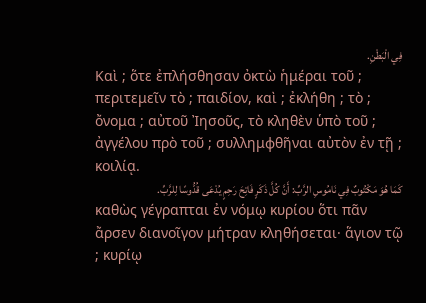فِي الْبَطْنِ.
Καὶ ; ὅτε ἐπλήσθησαν ὀκτὼ ἡμέραι τοῦ ; περιτεμεῖν τὸ ; παιδίον, καὶ ; ἐκλήθη ; τὸ ; ὄνομα ; αὐτοῦ Ἰησοῦς, τὸ κληθὲν ὑπὸ τοῦ ; ἀγγέλου πρὸ τοῦ ; συλλημφθῆναι αὐτὸν ἐν τῇ ; κοιλίᾳ.
كَمَا هُوَ مَكْتُوبٌ فِي نَامُوسِ الرَّبِّ: أَنَّ كُلَّ ذَكَرٍ فَاتِحَ رَحِمٍ يُدْعَى قُدُّوسًا لِلرَّبِّ.
καθὼς γέγραπται ἐν νόμῳ κυρίου ὅτι πᾶν ἄρσεν διανοῖγον μήτραν κληθήσεται· ἅγιον τῷ ; κυρίῳ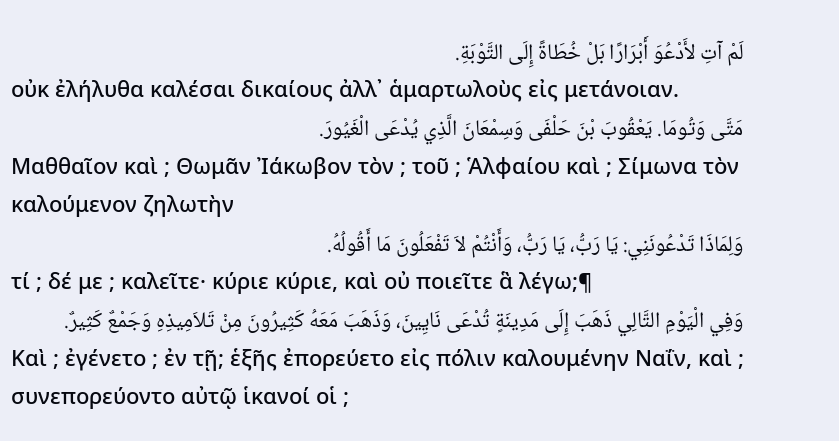لَمْ آتِ لأَدْعُوَ أَبْرَارًا بَلْ خُطَاةً إِلَى التَّوْبَةِ.
οὐκ ἐλήλυθα καλέσαι δικαίους ἀλλ᾽ ἁμαρτωλοὺς εἰς μετάνοιαν.
مَتَّى وَتُومَا. يَعْقُوبَ بْنَ حَلْفَى وَسِمْعَانَ الَّذِي يُدْعَى الْغَيُورَ.
Μαθθαῖον καὶ ; Θωμᾶν Ἰάκωβον τὸν ; τοῦ ; Ἁλφαίου καὶ ; Σίμωνα τὸν καλούμενον ζηλωτὴν
وَلِمَاذَا تَدْعُونَنِي: يَا رَبُّ، يَا رَبُّ، وَأَنْتُمْ لاَ تَفْعَلُونَ مَا أَقُولُهُ.
τί ; δέ με ; καλεῖτε· κύριε κύριε, καὶ οὐ ποιεῖτε ἃ λέγω;¶
وَفِي الْيَوْمِ التَّالِي ذَهَبَ إِلَى مَدِينَةٍ تُدْعَى نَايِينَ، وَذَهَبَ مَعَهُ كَثِيرُونَ مِنْ تَلاَمِيذِهِ وَجَمْعٌ كَثِيرٌ.
Καὶ ; ἐγένετο ; ἐν τῇ; ἑξῆς ἐπορεύετο εἰς πόλιν καλουμένην Ναΐν, καὶ ; συνεπορεύοντο αὐτῷ ἱκανοί οἱ ;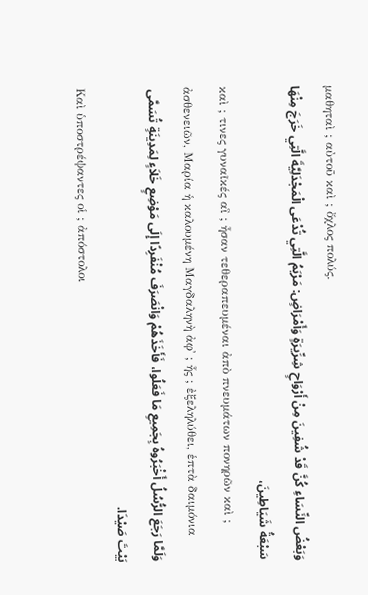μαθηταὶ ; αὐτοῦ καὶ ; ὄχλος πολύς.
وَبَعْضُ النِّسَاءِ كُنَّ قَدْ شُفِينَ مِنْ أَرْوَاحٍ شِرِّيرَةٍ وَأَمْرَاضٍ: مَرْيَمُ الَّتِي تُدْعَى الْمَجْدَلِيَّةَ الَّتِي خَرَجَ مِنْهَا سَبْعَةُ شَيَاطِينَ،
καὶ ; τινες γυναῖκές αἳ ; ἦσαν τεθεραπευμέναι ἀπὸ πνευμάτων πονηρῶν καὶ ; ἀσθενειῶν, Μαρία ἡ καλουμένη Μαγδαληνὴ ἀφ᾽ ; ἧς ; ἐξεληλύθει, ἑπτὰ δαιμόνια
وَلَمَّا رَجَعَ الرُّسُلُ أَخْبَرُوهُ بِجَمِيعِ مَا فَعَلُوا، فَأَخَذَهُمْ وَانْصَرَفَ مُنْفَرِدًا إِلَى مَوْضِعٍ خَلاَءٍ لِمَدِينَةٍ تُسَمَّى بَيْتَ صَيْدَا.
Καὶ ὑποστρέψαντες οἱ ; ἀπόστολοι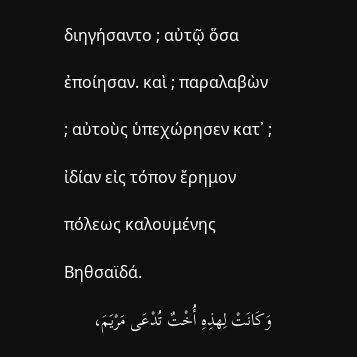διηγήσαντο ; αὐτῷ ὅσα ἐποίησαν. καὶ ; παραλαβὼν ; αὐτοὺς ὑπεχώρησεν κατ᾽ ; ἰδίαν εἰς τόπον ἔρημον πόλεως καλουμένης Βηθσαϊδά.
وَكَانَتْ لِهذِهِ أُخْتٌ تُدْعَى مَرْيَمَ،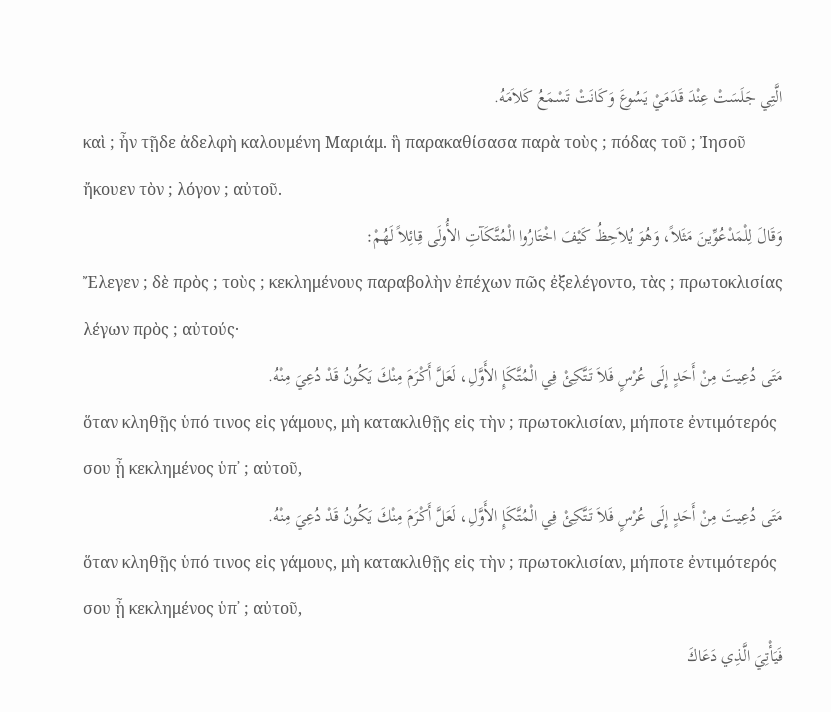الَّتِي جَلَسَتْ عِنْدَ قَدَمَيْ يَسُوعَ وَكَانَتْ تَسْمَعُ كَلاَمَهُ.
καὶ ; ἦν τῇδε ἀδελφὴ καλουμένη Μαριάμ. ἣ παρακαθίσασα παρὰ τοὺς ; πόδας τοῦ ; Ἰησοῦ ἤκουεν τὸν ; λόγον ; αὐτοῦ.
وَقَالَ لِلْمَدْعُوِّينَ مَثَلاً، وَهُوَ يُلاَحِظُ كَيْفَ اخْتَارُوا الْمُتَّكَآتِ الأُولَى قِائِلاً لَهُمْ:
Ἔλεγεν ; δὲ πρὸς ; τοὺς ; κεκλημένους παραβολὴν ἐπέχων πῶς ἐξελέγοντο, τὰς ; πρωτοκλισίας λέγων πρὸς ; αὐτούς·
مَتَى دُعِيتَ مِنْ أَحَدٍ إِلَى عُرْسٍ فَلاَ تَتَّكِئْ فِي الْمُتَّكَإِ الأَوَّلِ، لَعَلَّ أَكْرَمَ مِنْكَ يَكُونُ قَدْ دُعِيَ مِنْهُ.
ὅταν κληθῇς ὑπό τινος εἰς γάμους, μὴ κατακλιθῇς εἰς τὴν ; πρωτοκλισίαν, μήποτε ἐντιμότερός σου ᾖ κεκλημένος ὑπ᾽ ; αὐτοῦ,
مَتَى دُعِيتَ مِنْ أَحَدٍ إِلَى عُرْسٍ فَلاَ تَتَّكِئْ فِي الْمُتَّكَإِ الأَوَّلِ، لَعَلَّ أَكْرَمَ مِنْكَ يَكُونُ قَدْ دُعِيَ مِنْهُ.
ὅταν κληθῇς ὑπό τινος εἰς γάμους, μὴ κατακλιθῇς εἰς τὴν ; πρωτοκλισίαν, μήποτε ἐντιμότερός σου ᾖ κεκλημένος ὑπ᾽ ; αὐτοῦ,
فَيَأْتِيَ الَّذِي دَعَاكَ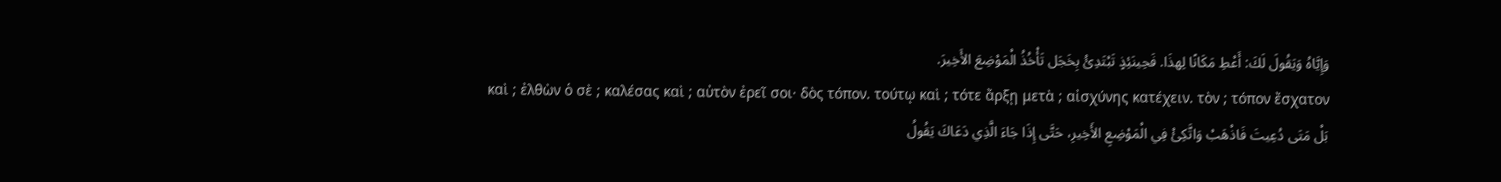وَإِيَّاهُ وَيَقُولَ لَكَ: أَعْطِ مَكَانًا لِهذَا. فَحِينَئِذٍ تَبْتَدِئُ بِخَجَل تَأْخُذُ الْمَوْضِعَ الأَخِيرَ.
καὶ ; ἐλθὼν ὁ σὲ ; καλέσας καὶ ; αὐτὸν ἐρεῖ σοι· δὸς τόπον. τούτῳ καὶ ; τότε ἄρξῃ μετὰ ; αἰσχύνης κατέχειν. τὸν ; τόπον ἔσχατον
بَلْ مَتَى دُعِيتَ فَاذْهَبْ وَاتَّكِئْ فِي الْمَوْضِعِ الأَخِيرِ، حَتَّى إِذَا جَاءَ الَّذِي دَعَاكَ يَقُولُ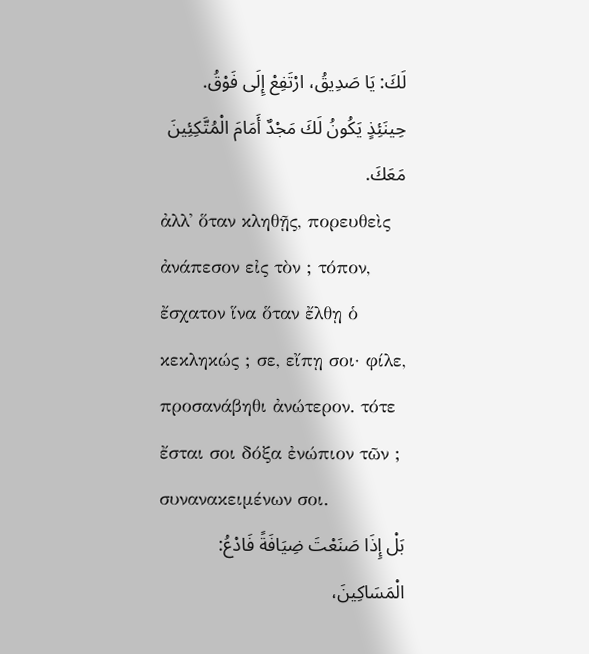لَكَ: يَا صَدِيقُ، ارْتَفِعْ إِلَى فَوْقُ. حِينَئِذٍ يَكُونُ لَكَ مَجْدٌ أَمَامَ الْمُتَّكِئِينَ مَعَكَ.
ἀλλ᾽ ὅταν κληθῇς, πορευθεὶς ἀνάπεσον εἰς τὸν ; τόπον, ἔσχατον ἵνα ὅταν ἔλθῃ ὁ κεκληκώς ; σε, εἴπῃ σοι· φίλε, προσανάβηθι ἀνώτερον. τότε ἔσται σοι δόξα ἐνώπιον τῶν ; συνανακειμένων σοι.
بَلْ إِذَا صَنَعْتَ ضِيَافَةً فَادْعُ: الْمَسَاكِينَ،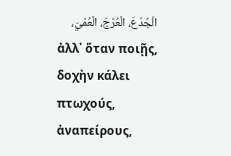الْجُدْعَ، الْعُرْجَ، الْعُمْيَ،
ἀλλ᾽ ὅταν ποιῇς, δοχὴν κάλει πτωχούς, ἀναπείρους,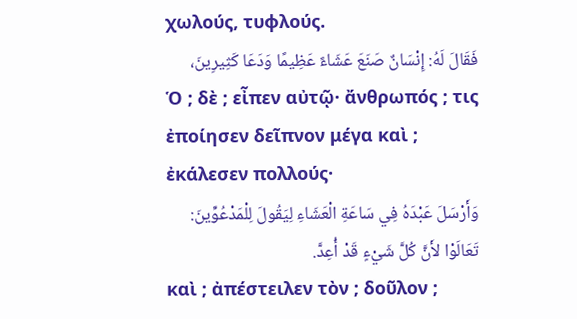χωλούς, τυφλούς.
فَقَالَ لَهُ: إِنْسَانٌ صَنَعَ عَشَاءً عَظِيمًا وَدَعَا كَثِيرِينَ،
Ὁ ; δὲ ; εἶπεν αὐτῷ· ἄνθρωπός ; τις ἐποίησεν δεῖπνον μέγα καὶ ; ἐκάλεσεν πολλούς·
وَأَرْسَلَ عَبْدَهُ فِي سَاعَةِ الْعَشَاءِ لِيَقُولَ لِلْمَدْعُوِّينَ: تَعَالَوْا لأَنَّ كُلَّ شَيْءٍ قَدْ أُعِدَّ.
καὶ ; ἀπέστειλεν τὸν ; δοῦλον ;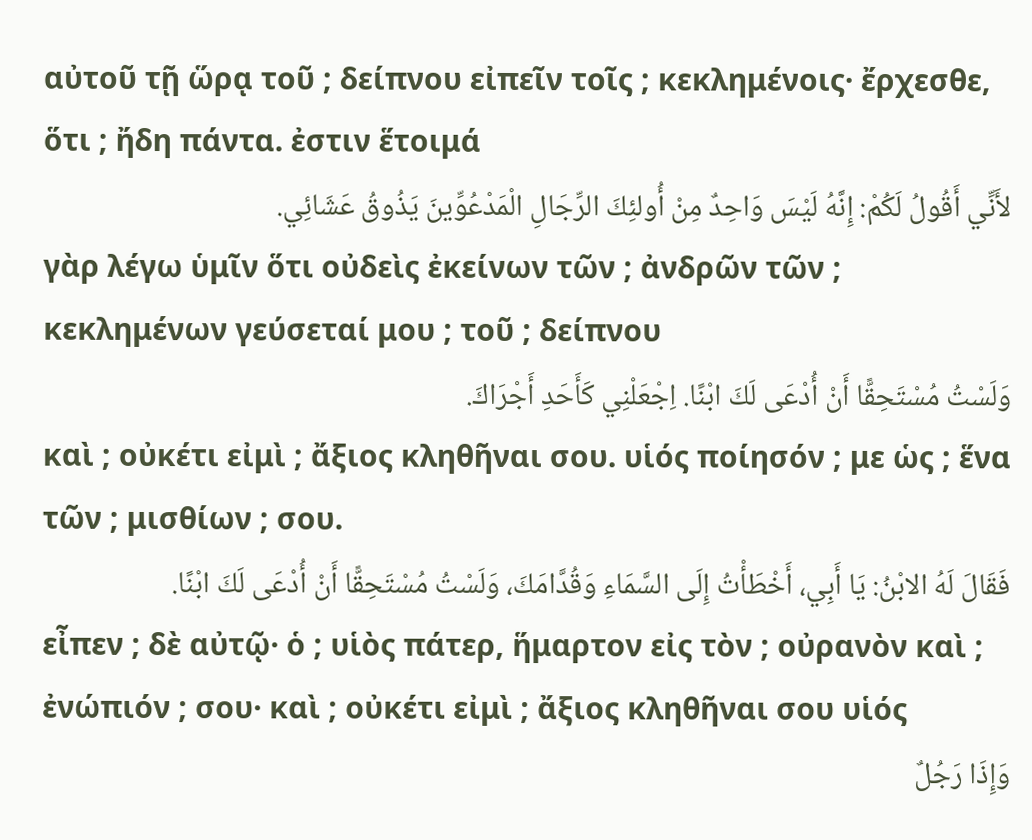αὐτοῦ τῇ ὥρᾳ τοῦ ; δείπνου εἰπεῖν τοῖς ; κεκλημένοις· ἔρχεσθε, ὅτι ; ἤδη πάντα. ἐστιν ἕτοιμά
لأَنِّي أَقُولُ لَكُمْ: إِنَّهُ لَيْسَ وَاحِدٌ مِنْ أُولئِكَ الرِّجَالِ الْمَدْعُوِّينَ يَذُوقُ عَشَائِي.
γὰρ λέγω ὑμῖν ὅτι οὐδεὶς ἐκείνων τῶν ; ἀνδρῶν τῶν ; κεκλημένων γεύσεταί μου ; τοῦ ; δείπνου
وَلَسْتُ مُسْتَحِقًّا أَنْ أُدْعَى لَكَ ابْنًا. اِجْعَلْنِي كَأَحَدِ أَجْرَاكَ.
καὶ ; οὐκέτι εἰμὶ ; ἄξιος κληθῆναι σου. υἱός ποίησόν ; με ὡς ; ἕνα τῶν ; μισθίων ; σου.
فَقَالَ لَهُ الابْنُ: يَا أَبِي، أَخْطَأْتُ إِلَى السَّمَاءِ وَقُدَّامَكَ، وَلَسْتُ مُسْتَحِقًّا أَنْ أُدْعَى لَكَ ابْنًا.
εἶπεν ; δὲ αὐτῷ· ὁ ; υἱὸς πάτερ, ἥμαρτον εἰς τὸν ; οὐρανὸν καὶ ; ἐνώπιόν ; σου· καὶ ; οὐκέτι εἰμὶ ; ἄξιος κληθῆναι σου υἱός
وَإِذَا رَجُلٌ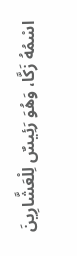اسْمُهُ زَكَّا، وَهُوَ رَئِيسٌ لِلْعَشَّارِينَ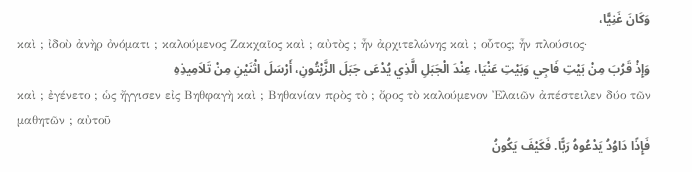وَكَانَ غَنِيًّا،
καὶ ; ἰδοὺ ἀνὴρ ὀνόματι ; καλούμενος Ζακχαῖος καὶ ; αὐτὸς ; ἦν ἀρχιτελώνης καὶ ; οὗτος; ἦν πλούσιος·
وَإِذْ قَرُبَ مِنْ بَيْتِ فَاجِي وَبَيْتِ عَنْيَا، عِنْدَ الْجَبَلِ الَّذِي يُدْعَى جَبَلَ الزَّيْتُونِ، أَرْسَلَ اثْنَيْنِ مِنْ تَلاَمِيذِهِ
καὶ ; ἐγένετο ; ὡς ἤγγισεν εἰς Βηθφαγὴ καὶ ; Βηθανίαν πρὸς τὸ ; ὄρος τὸ καλούμενον Ἐλαιῶν ἀπέστειλεν δύο τῶν μαθητῶν ; αὐτοῦ
فَإِذًا دَاوُدُ يَدْعُوهُ رَبًّا. فَكَيْفَ يَكُونُ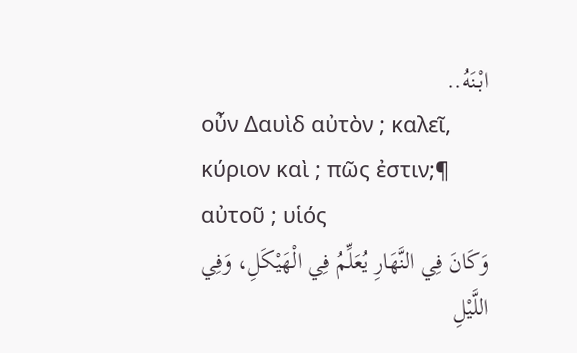ابْنَهُ..
οὖν Δαυὶδ αὐτὸν ; καλεῖ, κύριον καὶ ; πῶς ἐστιν;¶ αὐτοῦ ; υἱός
وَكَانَ فِي النَّهَارِ يُعَلِّمُ فِي الْهَيْكَلِ، وَفِي اللَّيْلِ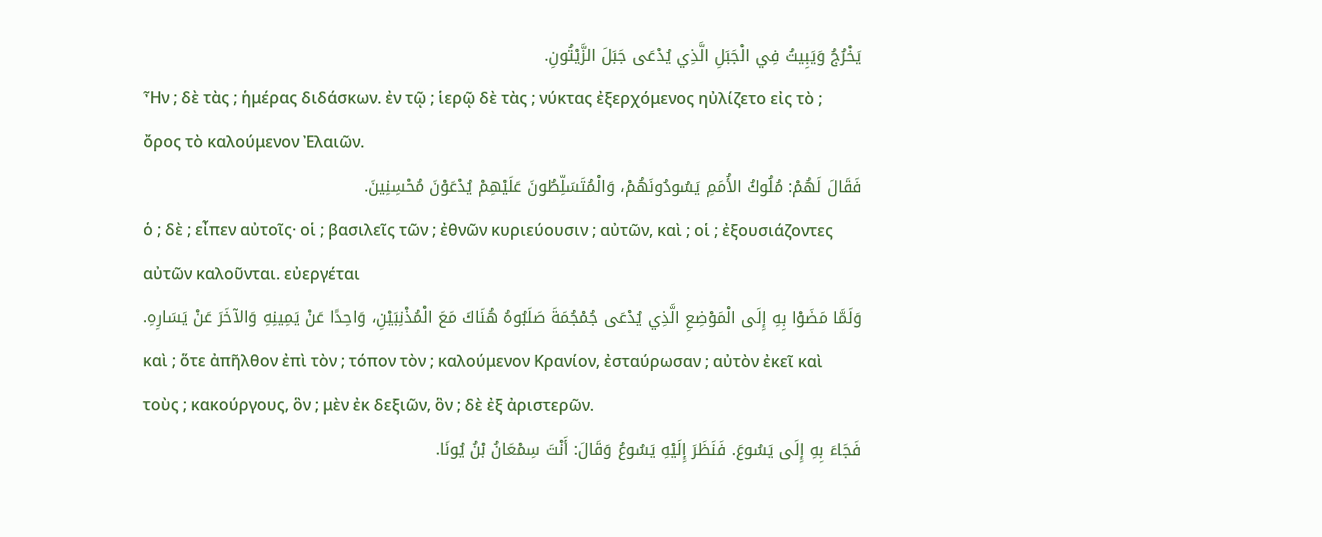يَخْرُجُ وَيَبِيتُ فِي الْجَبَلِ الَّذِي يُدْعَى جَبَلَ الزَّيْتُونِ.
Ἦν ; δὲ τὰς ; ἡμέρας διδάσκων. ἐν τῷ ; ἱερῷ δὲ τὰς ; νύκτας ἐξερχόμενος ηὐλίζετο εἰς τὸ ; ὄρος τὸ καλούμενον Ἐλαιῶν.
فَقَالَ لَهُمْ: مُلُوكُ الأُمَمِ يَسُودُونَهُمْ، وَالْمُتَسَلِّطُونَ عَلَيْهِمْ يُدْعَوْنَ مُحْسِنِينَ.
ὁ ; δὲ ; εἶπεν αὐτοῖς· οἱ ; βασιλεῖς τῶν ; ἐθνῶν κυριεύουσιν ; αὐτῶν, καὶ ; οἱ ; ἐξουσιάζοντες αὐτῶν καλοῦνται. εὐεργέται
وَلَمَّا مَضَوْا بِهِ إِلَى الْمَوْضِعِ الَّذِي يُدْعَى جُمْجُمَةَ صَلَبُوهُ هُنَاكَ مَعَ الْمُذْنِبَيْنِ، وَاحِدًا عَنْ يَمِينِهِ وَالآخَرَ عَنْ يَسَارِهِ.
καὶ ; ὅτε ἀπῆλθον ἐπὶ τὸν ; τόπον τὸν ; καλούμενον Κρανίον, ἐσταύρωσαν ; αὐτὸν ἐκεῖ καὶ τοὺς ; κακούργους, ὃν ; μὲν ἐκ δεξιῶν, ὃν ; δὲ ἐξ ἀριστερῶν.
فَجَاءَ بِهِ إِلَى يَسُوعَ. فَنَظَرَ إِلَيْهِ يَسُوعُ وَقَالَ: أَنْتَ سِمْعَانُ بْنُ يُونَا.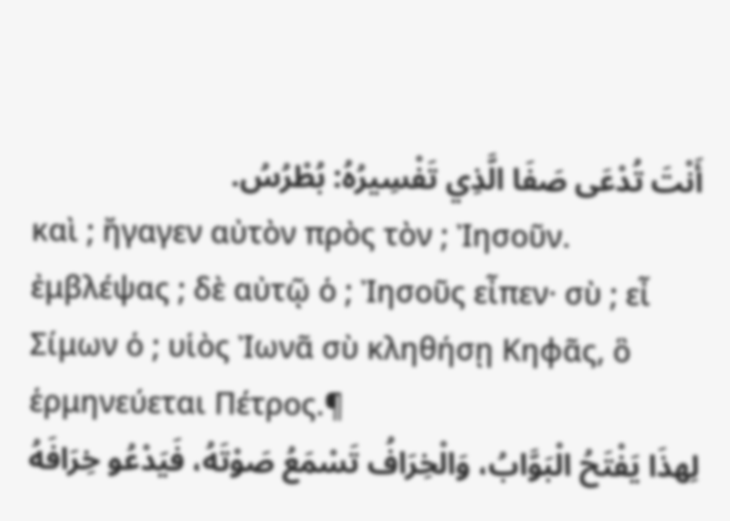أَنْتَ تُدْعَى صَفَا الَّذِي تَفْسِيرُهُ: بُطْرُسُ.
καὶ ; ἤγαγεν αὐτὸν πρὸς τὸν ; Ἰησοῦν. ἐμβλέψας ; δὲ αὐτῷ ὁ ; Ἰησοῦς εἶπεν· σὺ ; εἶ Σίμων ὁ ; υἱὸς Ἰωνᾶ σὺ κληθήσῃ Κηφᾶς, ὃ ἑρμηνεύεται Πέτρος.¶
لِهذَا يَفْتَحُ الْبَوَّابُ، وَالْخِرَافُ تَسْمَعُ صَوْتَهُ، فَيَدْعُو خِرَافَهُ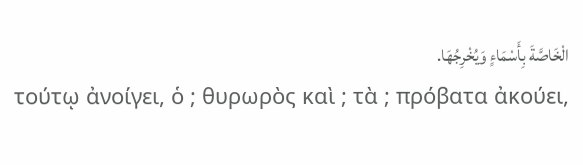الْخَاصَّةَ بِأَسْمَاءٍ وَيُخْرِجُهَا.
τούτῳ ἀνοίγει, ὁ ; θυρωρὸς καὶ ; τὰ ; πρόβατα ἀκούει,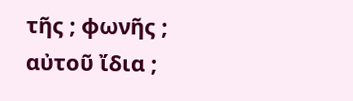τῆς ; φωνῆς ; αὐτοῦ ἴδια ;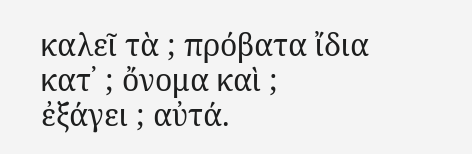καλεῖ τὰ ; πρόβατα ἴδια κατ᾽ ; ὄνομα καὶ ; ἐξάγει ; αὐτά.